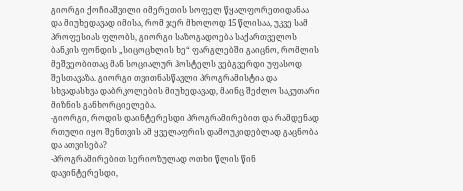გიორგი ქოჩიაშვილი იმერეთის სოფელ წყალფორეთიდანაა და მიუხედავად იმისა, რომ ჯერ მხოლოდ 15 წლისაა, უკვე სამ პროფესიას ფლობს, გიორგი საზოგადოება საქართველოს ბანკის ფონდის „სიცოცხლის ხე“ ფარგლებში გაიცნო, რომლის მეშვეობითაც მან სოციალურ ჰოსტელს ვებგვერდი უფასოდ შესთავაზა. გიორგი თვითნასწავლი პროგრამისტია და სხვადასხვა დაბრკოლების მიუხედავად, მაინც შეძლო საკუთარი მიზნის განხორციელება.
-გიორგი, როდის დაინტერესდი პროგრამირებით და რამდენად რთული იყო შენთვის ამ ყველაფრის დამოუკიდებლად გაცნობა და ათვისება?
-პროგრამირებით სერიოზულად ოთხი წლის წინ დავინტერესდი,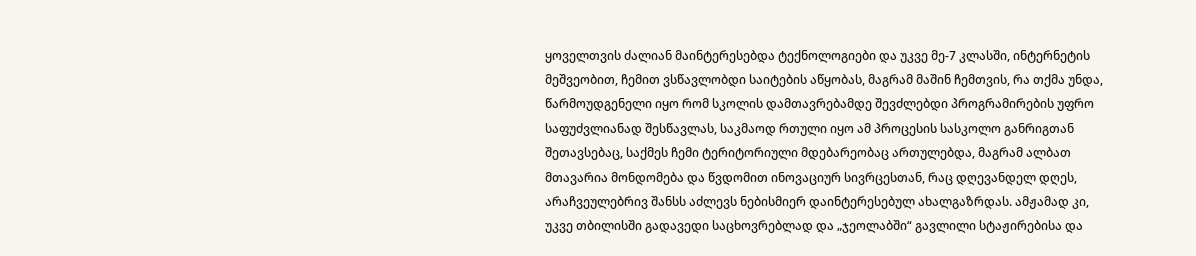ყოველთვის ძალიან მაინტერესებდა ტექნოლოგიები და უკვე მე-7 კლასში, ინტერნეტის მეშვეობით, ჩემით ვსწავლობდი საიტების აწყობას, მაგრამ მაშინ ჩემთვის, რა თქმა უნდა, წარმოუდგენელი იყო რომ სკოლის დამთავრებამდე შევძლებდი პროგრამირების უფრო საფუძვლიანად შესწავლას, საკმაოდ რთული იყო ამ პროცესის სასკოლო განრიგთან შეთავსებაც, საქმეს ჩემი ტერიტორიული მდებარეობაც ართულებდა, მაგრამ ალბათ მთავარია მონდომება და წვდომით ინოვაციურ სივრცესთან, რაც დღევანდელ დღეს, არაჩვეულებრივ შანსს აძლევს ნებისმიერ დაინტერესებულ ახალგაზრდას. ამჟამად კი, უკვე თბილისში გადავედი საცხოვრებლად და „ჯეოლაბში“ გავლილი სტაჟირებისა და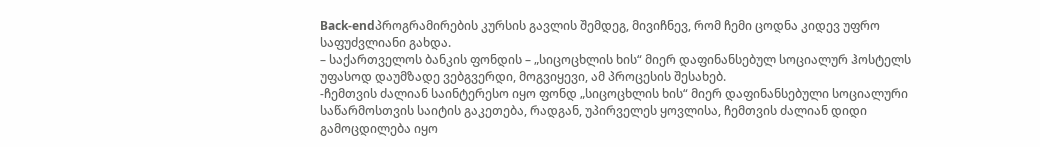Back-endპროგრამირების კურსის გავლის შემდეგ, მივიჩნევ, რომ ჩემი ცოდნა კიდევ უფრო საფუძვლიანი გახდა.
– საქართველოს ბანკის ფონდის – „სიცოცხლის ხის“ მიერ დაფინანსებულ სოციალურ ჰოსტელს უფასოდ დაუმზადე ვებგვერდი, მოგვიყევი, ამ პროცესის შესახებ.
-ჩემთვის ძალიან საინტერესო იყო ფონდ „სიცოცხლის ხის“ მიერ დაფინანსებული სოციალური საწარმოსთვის საიტის გაკეთება, რადგან, უპირველეს ყოვლისა, ჩემთვის ძალიან დიდი გამოცდილება იყო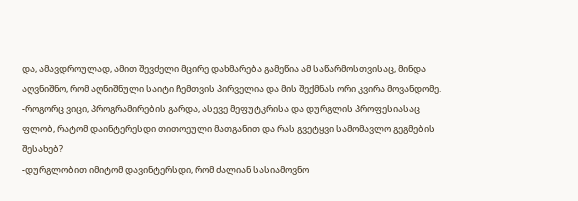და, ამავდროულად, ამით შევძელი მცირე დახმარება გამეწია ამ საწარმოსთვისაც, მინდა აღვნიშნო, რომ აღნიშნული საიტი ჩემთვის პირველია და მის შექმნას ორი კვირა მოვანდომე.
-როგორც ვიცი, პროგრამირების გარდა, ასევე მეფუტკრისა და დურგლის პროფესიასაც ფლობ, რატომ დაინტერესდი თითოეული მათგანით და რას გვეტყვი სამომავლო გეგმების შესახებ?
-დურგლობით იმიტომ დავინტერსდი, რომ ძალიან სასიამოვნო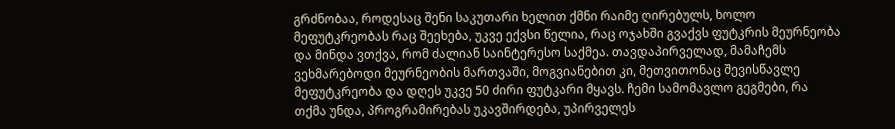გრძნობაა, როდესაც შენი საკუთარი ხელით ქმნი რაიმე ღირებულს, ხოლო მეფუტკრეობას რაც შეეხება, უკვე ექვსი წელია, რაც ოჯახში გვაქვს ფუტკრის მეურნეობა და მინდა ვთქვა, რომ ძალიან საინტერესო საქმეა. თავდაპირველად, მამაჩემს ვეხმარებოდი მეურნეობის მართვაში, მოგვიანებით კი, მეთვითონაც შევისწავლე მეფუტკრეობა და დღეს უკვე 50 ძირი ფუტკარი მყავს. ჩემი სამომავლო გეგმები, რა თქმა უნდა, პროგრამირებას უკავშირდება, უპირველეს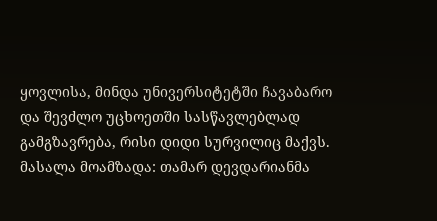ყოვლისა, მინდა უნივერსიტეტში ჩავაბარო და შევძლო უცხოეთში სასწავლებლად გამგზავრება, რისი დიდი სურვილიც მაქვს.
მასალა მოამზადა: თამარ დევდარიანმა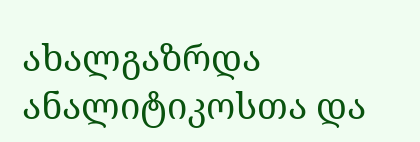ახალგაზრდა ანალიტიკოსთა და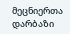მეცნიერთა დარბაზი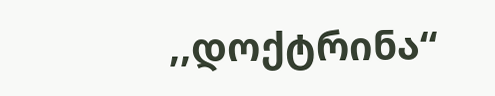,,დოქტრინა“